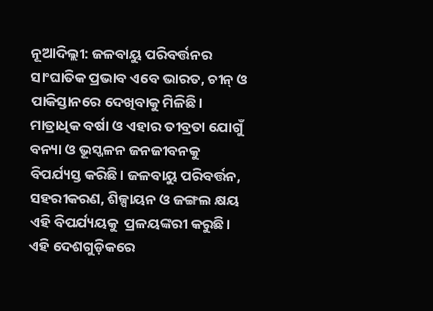ନୂଆଦିଲ୍ଲୀ: ଜଳବାୟୁ ପରିବର୍ତ୍ତନର ସାଂଘାତିକ ପ୍ରଭାବ ଏବେ ଭାରତ, ଚୀନ୍‌ ଓ ପାକିସ୍ତାନରେ ଦେଖିବାକୁ ମିଳିଛି। ମାତ୍ରାଧିକ ବର୍ଷା ଓ ଏହାର ତୀବ୍ରତା ଯୋଗୁଁ ବନ୍ୟା ଓ ଭୂସ୍ଖଳନ ଜନଜୀବନକୁ ବିପର୍ଯ୍ୟସ୍ତ କରିଛି। ଜଳବାୟୁ ପରିବର୍ତ୍ତନ, ସହରୀକରଣ, ଶିଳ୍ପାୟନ ଓ ଜଙ୍ଗଲ କ୍ଷୟ ଏହି ବିପର୍ଯ୍ୟୟକୁ  ପ୍ରଳୟଙ୍କରୀ କରୁଛି। ଏହି ଦେଶଗୁଡ଼ିକରେ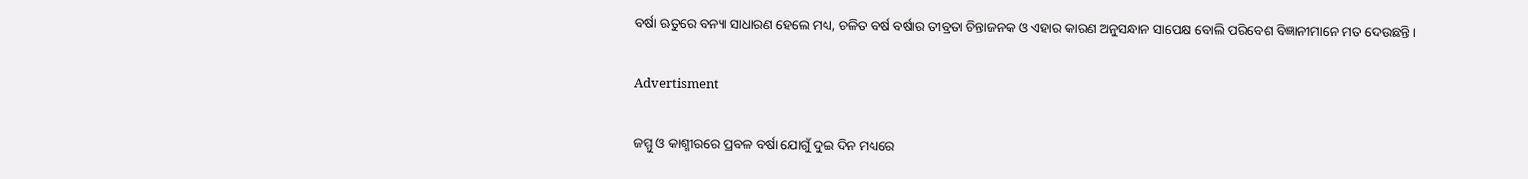ବର୍ଷା ଋତୁରେ ବନ୍ୟା ସାଧାରଣ ହେଲେ ମଧ୍ୟ, ଚଳିତ ବର୍ଷ ବର୍ଷାର ତୀବ୍ରତା ଚିନ୍ତାଜନକ ଓ ଏହାର କାରଣ ଅନୁସନ୍ଧାନ ସାପେକ୍ଷ ବୋଲି ପରିବେଶ ବିଜ୍ଞାନୀମାନେ ମତ ଦେଉଛନ୍ତି।

Advertisment

ଜମ୍ମୁ ଓ କାଶ୍ମୀରରେ ପ୍ରବଳ ବର୍ଷା ଯୋଗୁଁ ଦୁଇ ଦିନ ମଧ୍ୟରେ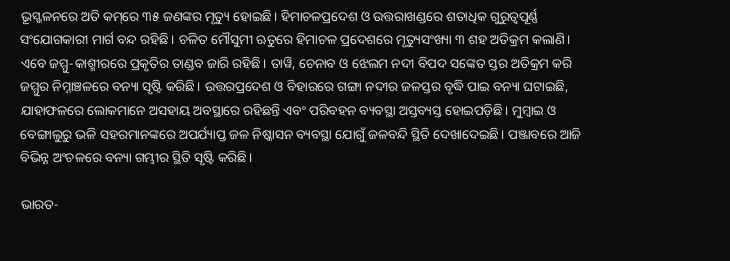ଭୂସ୍ଖଳନରେ ଅତି କମ୍‌ରେ ୩୫ ଜଣଙ୍କର ମୃତ୍ୟୁ ହୋଇଛି। ହିମାଚଳପ୍ରଦେଶ ଓ ଉତ୍ତରାଖଣ୍ଡରେ ଶତାଧିକ ଗୁରୁତ୍ବପୂର୍ଣ୍ଣ ସଂଯୋଗକାରୀ ମାର୍ଗ ବନ୍ଦ ରହିଛି। ଚଳିତ ମୌସୁମୀ ଋତୁରେ ହିମାଚଳ ପ୍ରଦେଶରେ ମୃତ୍ୟୁସଂଖ୍ୟା ୩ ଶହ ଅତିକ୍ରମ କଲାଣି। ଏବେ ଜମ୍ମୁ-କାଶ୍ମୀରରେ ପ୍ରକୃତିର ତାଣ୍ଡବ ଜାରି ରହିଛି। ତାୱି, ଚେନାବ ଓ ଝେଲମ ନଦୀ ବିପଦ ସଙ୍କେତ ସ୍ତର ଅତିକ୍ରମ କରି ଜମ୍ମୁର ନିମ୍ନାଞ୍ଚଳରେ ବନ୍ୟା ସୃଷ୍ଟି କରିଛି। ଉତ୍ତରପ୍ରଦେଶ ଓ ବିହାରରେ ଗଙ୍ଗା ନଦୀର ଜଳସ୍ତର ବୃଦ୍ଧି ପାଇ ବନ୍ୟା ଘଟାଇଛି, ଯାହାଫଳରେ ଲୋକମାନେ ଅସହାୟ ଅବସ୍ଥାରେ ରହିଛନ୍ତି ଏବଂ ପରିବହନ ବ୍ୟବସ୍ଥା ଅସ୍ତବ୍ୟସ୍ତ ହୋଇପଡ଼ିଛି। ମୁମ୍ବାଇ ଓ ବେଙ୍ଗାଲୁରୁ ଭଳି ସହରମାନଙ୍କରେ ଅପର୍ଯ୍ୟାପ୍ତ ଜଳ ନିଷ୍କାସନ ବ୍ୟବସ୍ଥା ଯୋଗୁଁ ଜଳବନ୍ଦି ସ୍ଥିତି ଦେଖାଦେଇଛି। ପଞ୍ଜାବରେ ଆଜି ବିଭିନ୍ନ ଅଂଚଳରେ ବନ୍ୟା ଗମ୍ଭୀର ସ୍ଥିତି ସୃଷ୍ଟି କରିଛି।

ଭାରତ-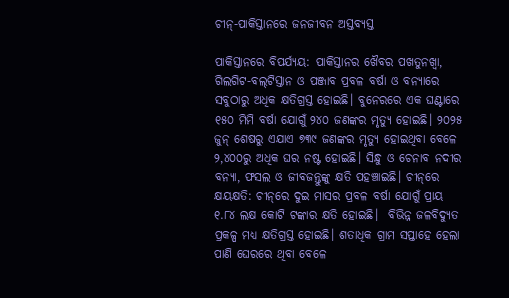ଚୀନ୍‌-ପାକିସ୍ତାନରେ ଜନଜୀବନ ଅସ୍ତବ୍ୟସ୍ତ

ପାକିସ୍ତାନରେ ବିପର୍ଯ୍ୟୟ: ପାକିସ୍ତାନର ଖୈବର ପଖତୁନଖ୍ୱା, ଗିଲଗିଟ-ବଲ୍‌ଟିସ୍ତାନ ଓ ପଞ୍ଜାବ ପ୍ରବଳ ବର୍ଷା ଓ ବନ୍ୟାରେ ସବୁଠାରୁ ଅଧିକ କ୍ଷତିଗ୍ରସ୍ତ ହୋଇଛି। ବୁନେରରେ ଏକ ଘଣ୍ଟାରେ ୧୫୦ ମିମି ବର୍ଷା ଯୋଗୁଁ ୨୪୦ ଜଣଙ୍କର ମୃତ୍ୟୁ ହୋଇଛି। ୨୦୨୫ ଜୁନ୍‌ ଶେଷରୁ ଏଯାଏ ୭୩୯ ଜଣଙ୍କର ମୃତ୍ୟୁ ହୋଇଥିବା ବେଳେ ୨,୪୦୦ରୁ ଅଧିକ ଘର ନଷ୍ଟ ହୋଇଛି। ସିନ୍ଧୁ ଓ ଚେନାବ ନଦୀର ବନ୍ୟା, ଫସଲ ଓ ଜୀବଜନ୍ତୁଙ୍କୁ କ୍ଷତି ପହଞ୍ଚାଇଛି। ଚୀନ୍‌ରେ କ୍ଷୟକ୍ଷତି: ଚୀନ୍‌ରେ ଦୁଇ ମାସର ପ୍ରବଳ ବର୍ଷା ଯୋଗୁଁ ପ୍ରାୟ ୧.୮୪ ଲକ୍ଷ କୋଟି ଟଙ୍କାର କ୍ଷତି ହୋଇଛି।  ବିଭିନ୍ନ ଜଳବିଦ୍ୟୁତ ପ୍ରକଳ୍ପ ମଧ୍ୟ କ୍ଷତିଗ୍ରସ୍ତ ହୋଇଛି। ଶତାଧିକ ଗ୍ରାମ ସପ୍ତାହେ ହେଲା ପାଣି ଘେରରେ ଥିବା ବେଳେ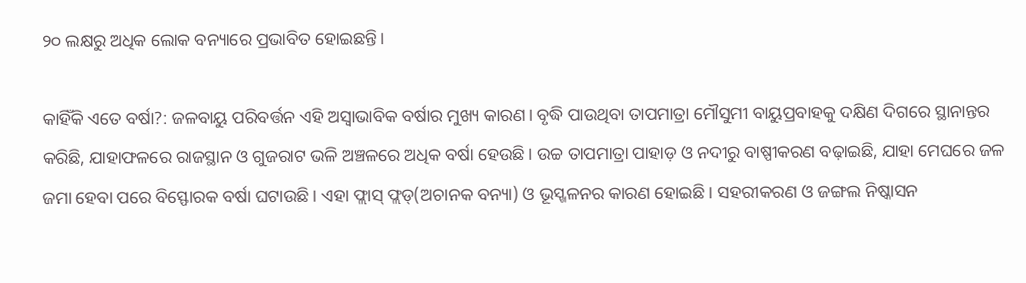୨୦ ଲକ୍ଷରୁ ଅଧିକ ଲୋକ ବନ୍ୟାରେ ପ୍ରଭାବିତ ହୋଇଛନ୍ତି।

କାହିଁକି ଏତେ ବର୍ଷା?: ଜଳବାୟୁ ପରିବର୍ତ୍ତନ ଏହି ଅସ୍ବାଭାବିକ ବର୍ଷାର ମୁଖ୍ୟ କାରଣ। ବୃଦ୍ଧି ପାଉଥିବା ତାପମାତ୍ରା ମୌସୁମୀ ବାୟୁପ୍ରବାହକୁ ଦକ୍ଷିଣ ଦିଗରେ ସ୍ଥାନାନ୍ତର କରିଛି, ଯାହାଫଳରେ ରାଜସ୍ଥାନ ଓ ଗୁଜରାଟ ଭଳି ଅଞ୍ଚଳରେ ଅଧିକ ବର୍ଷା ହେଉଛି। ଉଚ୍ଚ ତାପମାତ୍ରା ପାହାଡ଼ ଓ ନଦୀରୁ ବାଷ୍ପୀକରଣ ବଢ଼ାଇଛି, ଯାହା ମେଘରେ ଜଳ ଜମା ହେବା ପରେ ବିସ୍ଫୋରକ ବର୍ଷା ଘଟାଉଛି। ଏହା ଫ୍ଲାସ୍‌ ଫ୍ଲଡ୍‌(ଅଚାନକ ବନ୍ୟା) ଓ ଭୂସ୍ଖଳନର କାରଣ ହୋଇଛି। ସହରୀକରଣ ଓ ଜଙ୍ଗଲ ନିଷ୍କାସନ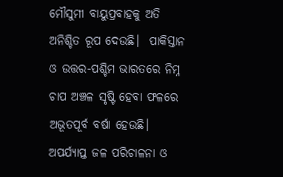ମୌସୁମୀ ବାୟୁପ୍ରବାହକୁ ଅତି ଅନିଶ୍ଚିତ ରୂପ ଦେଉଛି।  ପାକିସ୍ତାନ ଓ ଉତ୍ତର-ପଶ୍ଚିମ ଭାରତରେ ନିମ୍ନ ଚାପ ଅଞ୍ଚଳ ସୃଷ୍ଟି ହେବା ଫଳରେ ଅଭୂତପୂର୍ବ ବର୍ଷା ହେଉଛି। ଅପର୍ଯ୍ୟାପ୍ତ ଜଳ ପରିଚାଳନା ଓ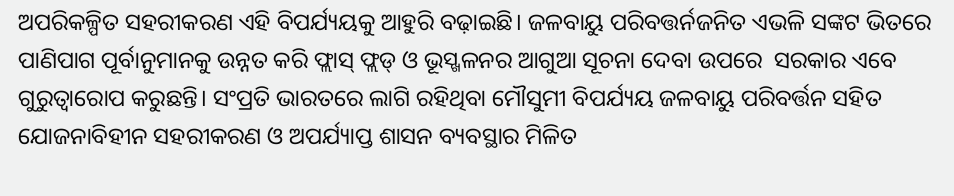ଅପରିକଳ୍ପିତ ସହରୀକରଣ ଏହି ବିପର୍ଯ୍ୟୟକୁ ଆହୁରି ବଢ଼ାଇଛି। ଜଳବାୟୁ ପରିବତ୍ତର୍ନଜନିତ ଏଭଳି ସଙ୍କଟ ଭିତରେ ପାଣିପାଗ ପୂର୍ବାନୁମାନକୁ ଉନ୍ନତ କରି ଫ୍ଲାସ୍‌ ଫ୍ଲଡ୍‌ ଓ ଭୂସ୍ଖଳନର ଆଗୁଆ ସୂଚନା ଦେବା ଉପରେ  ସରକାର ଏବେ ଗୁରୁତ୍ବାରୋପ କରୁଛନ୍ତି। ସଂପ୍ରତି ଭାରତରେ ଲାଗି ରହିଥିବା ମୌସୁମୀ ବିପର୍ଯ୍ୟୟ ଜଳବାୟୁ ପରିବର୍ତ୍ତନ ସହିତ ଯୋଜନାବିହୀନ ସହରୀକରଣ ଓ ଅପର୍ଯ୍ୟାପ୍ତ ଶାସନ ବ୍ୟବସ୍ଥାର ମିଳିତ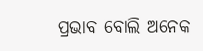ପ୍ରଭାବ ବୋଲି ଅନେକ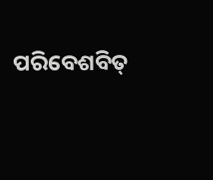ପରିବେଶବିତ୍‌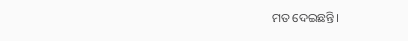ମତ ଦେଇଛନ୍ତି।